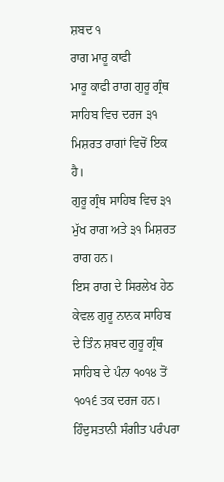ਸ਼ਬਦ ੧
ਰਾਗ ਮਾਰੂ ਕਾਫੀ
ਮਾਰੂ ਕਾਫੀ ਰਾਗ ਗੁਰੂ ਗ੍ਰੰਥ ਸਾਹਿਬ ਵਿਚ ਦਰਜ ੩੧ ਮਿਸ਼ਰਤ ਰਾਗਾਂ ਵਿਚੋਂ ਇਕ ਹੈ।
ਗੁਰੂ ਗ੍ਰੰਥ ਸਾਹਿਬ ਵਿਚ ੩੧ ਮੁੱਖ ਰਾਗ ਅਤੇ ੩੧ ਮਿਸ਼ਰਤ ਰਾਗ ਹਨ।
ਇਸ ਰਾਗ ਦੇ ਸਿਰਲੇਖ ਹੇਠ ਕੇਵਲ ਗੁਰੂ ਨਾਨਕ ਸਾਹਿਬ ਦੇ ਤਿੰਨ ਸ਼ਬਦ ਗੁਰੂ ਗ੍ਰੰਥ ਸਾਹਿਬ ਦੇ ਪੰਨਾ ੧੦੧੪ ਤੋਂ ੧੦੧੬ ਤਕ ਦਰਜ ਹਨ।
ਹਿੰਦੁਸਤਾਨੀ ਸੰਗੀਤ ਪਰੰਪਰਾ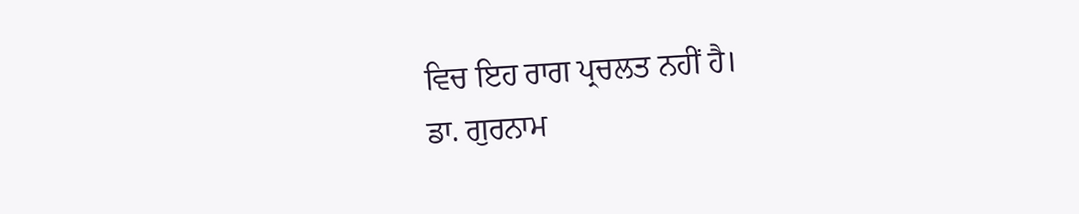ਵਿਚ ਇਹ ਰਾਗ ਪ੍ਰਚਲਤ ਨਹੀਂ ਹੈ।
ਡਾ. ਗੁਰਨਾਮ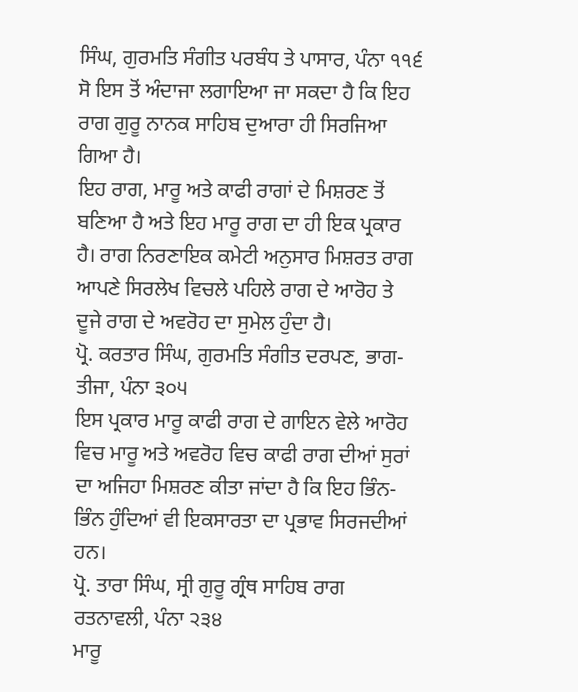ਸਿੰਘ, ਗੁਰਮਤਿ ਸੰਗੀਤ ਪਰਬੰਧ ਤੇ ਪਾਸਾਰ, ਪੰਨਾ ੧੧੬
ਸੋ ਇਸ ਤੋਂ ਅੰਦਾਜਾ ਲਗਾਇਆ ਜਾ ਸਕਦਾ ਹੈ ਕਿ ਇਹ ਰਾਗ ਗੁਰੂ ਨਾਨਕ ਸਾਹਿਬ ਦੁਆਰਾ ਹੀ ਸਿਰਜਿਆ ਗਿਆ ਹੈ।
ਇਹ ਰਾਗ, ਮਾਰੂ ਅਤੇ ਕਾਫੀ ਰਾਗਾਂ ਦੇ ਮਿਸ਼ਰਣ ਤੋਂ ਬਣਿਆ ਹੈ ਅਤੇ ਇਹ ਮਾਰੂ ਰਾਗ ਦਾ ਹੀ ਇਕ ਪ੍ਰਕਾਰ ਹੈ। ਰਾਗ ਨਿਰਣਾਇਕ ਕਮੇਟੀ ਅਨੁਸਾਰ ਮਿਸ਼ਰਤ ਰਾਗ ਆਪਣੇ ਸਿਰਲੇਖ ਵਿਚਲੇ ਪਹਿਲੇ ਰਾਗ ਦੇ ਆਰੋਹ ਤੇ ਦੂਜੇ ਰਾਗ ਦੇ ਅਵਰੋਹ ਦਾ ਸੁਮੇਲ ਹੁੰਦਾ ਹੈ।
ਪ੍ਰੋ. ਕਰਤਾਰ ਸਿੰਘ, ਗੁਰਮਤਿ ਸੰਗੀਤ ਦਰਪਣ, ਭਾਗ-ਤੀਜਾ, ਪੰਨਾ ੩੦੫
ਇਸ ਪ੍ਰਕਾਰ ਮਾਰੂ ਕਾਫੀ ਰਾਗ ਦੇ ਗਾਇਨ ਵੇਲੇ ਆਰੋਹ ਵਿਚ ਮਾਰੂ ਅਤੇ ਅਵਰੋਹ ਵਿਚ ਕਾਫੀ ਰਾਗ ਦੀਆਂ ਸੁਰਾਂ ਦਾ ਅਜਿਹਾ ਮਿਸ਼ਰਣ ਕੀਤਾ ਜਾਂਦਾ ਹੈ ਕਿ ਇਹ ਭਿੰਨ-ਭਿੰਨ ਹੁੰਦਿਆਂ ਵੀ ਇਕਸਾਰਤਾ ਦਾ ਪ੍ਰਭਾਵ ਸਿਰਜਦੀਆਂ ਹਨ।
ਪ੍ਰੋ. ਤਾਰਾ ਸਿੰਘ, ਸ੍ਰੀ ਗੁਰੂ ਗ੍ਰੰਥ ਸਾਹਿਬ ਰਾਗ ਰਤਨਾਵਲੀ, ਪੰਨਾ ੨੩੪
ਮਾਰੂ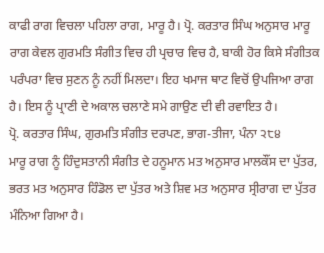ਕਾਫੀ ਰਾਗ ਵਿਚਲਾ ਪਹਿਲਾ ਰਾਗ, ਮਾਰੂ ਹੈ। ਪ੍ਰੋ. ਕਰਤਾਰ ਸਿੰਘ ਅਨੁਸਾਰ ਮਾਰੂ ਰਾਗ ਕੇਵਲ ਗੁਰਮਤਿ ਸੰਗੀਤ ਵਿਚ ਹੀ ਪ੍ਰਚਾਰ ਵਿਚ ਹੈ, ਬਾਕੀ ਹੋਰ ਕਿਸੇ ਸੰਗੀਤਕ ਪਰੰਪਰਾ ਵਿਚ ਸੁਣਨ ਨੂੰ ਨਹੀਂ ਮਿਲਦਾ। ਇਹ ਖਮਾਜ ਥਾਟ ਵਿਚੋਂ ਉਪਜਿਆ ਰਾਗ ਹੈ। ਇਸ ਨੂੰ ਪ੍ਰਾਣੀ ਦੇ ਅਕਾਲ ਚਲਾਣੇ ਸਮੇ ਗਾਉਣ ਦੀ ਵੀ ਰਵਾਇਤ ਹੈ।
ਪ੍ਰੋ. ਕਰਤਾਰ ਸਿੰਘ, ਗੁਰਮਤਿ ਸੰਗੀਤ ਦਰਪਣ, ਭਾਗ-ਤੀਜਾ, ਪੰਨਾ ੨੮੪
ਮਾਰੂ ਰਾਗ ਨੂੰ ਹਿੰਦੁਸਤਾਨੀ ਸੰਗੀਤ ਦੇ ਹਨੂਮਾਨ ਮਤ ਅਨੁਸਾਰ ਮਾਲਕੌਂਸ ਦਾ ਪੁੱਤਰ, ਭਰਤ ਮਤ ਅਨੁਸਾਰ ਹਿੰਡੋਲ ਦਾ ਪੁੱਤਰ ਅਤੇ ਸ਼ਿਵ ਮਤ ਅਨੁਸਾਰ ਸ੍ਰੀਰਾਗ ਦਾ ਪੁੱਤਰ ਮੰਨਿਆ ਗਿਆ ਹੈ।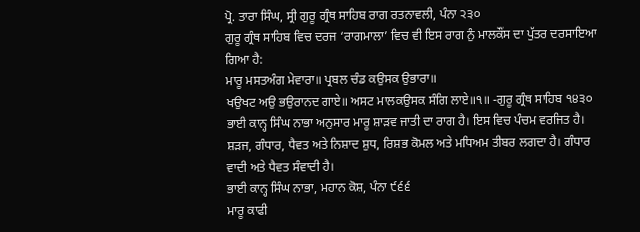ਪ੍ਰੋ. ਤਾਰਾ ਸਿੰਘ, ਸ੍ਰੀ ਗੁਰੂ ਗ੍ਰੰਥ ਸਾਹਿਬ ਰਾਗ ਰਤਨਾਵਲੀ, ਪੰਨਾ ੨੩੦
ਗੁਰੂ ਗ੍ਰੰਥ ਸਾਹਿਬ ਵਿਚ ਦਰਜ ‘ਰਾਗਮਾਲਾ’ ਵਿਚ ਵੀ ਇਸ ਰਾਗ ਨੁੰ ਮਾਲਕੌਂਸ ਦਾ ਪੁੱਤਰ ਦਰਸਾਇਆ ਗਿਆ ਹੈ:
ਮਾਰੂ ਮਸਤਅੰਗ ਮੇਵਾਰਾ॥ ਪ੍ਰਬਲ ਚੰਡ ਕਉਸਕ ਉਭਾਰਾ॥
ਖਉਖਟ ਅਉ ਭਉਰਾਨਦ ਗਾਏ॥ ਅਸਟ ਮਾਲਕਉਸਕ ਸੰਗਿ ਲਾਏ॥੧॥ -ਗੁਰੂ ਗ੍ਰੰਥ ਸਾਹਿਬ ੧੪੩੦
ਭਾਈ ਕਾਨ੍ਹ ਸਿੰਘ ਨਾਭਾ ਅਨੁਸਾਰ ਮਾਰੂ ਸ਼ਾੜਵ ਜਾਤੀ ਦਾ ਰਾਗ ਹੈ। ਇਸ ਵਿਚ ਪੰਚਮ ਵਰਜਿਤ ਹੈ। ਸ਼ੜਜ, ਗੰਧਾਰ, ਧੈਵਤ ਅਤੇ ਨਿਸ਼ਾਦ ਸ਼ੁਧ, ਰਿਸ਼ਭ ਕੋਮਲ ਅਤੇ ਮਧਿਅਮ ਤੀਬਰ ਲਗਦਾ ਹੈ। ਗੰਧਾਰ ਵਾਦੀ ਅਤੇ ਧੈਵਤ ਸੰਵਾਦੀ ਹੈ।
ਭਾਈ ਕਾਨ੍ਹ ਸਿੰਘ ਨਾਭਾ, ਮਹਾਨ ਕੋਸ਼, ਪੰਨਾ ੯੬੬
ਮਾਰੂ ਕਾਫੀ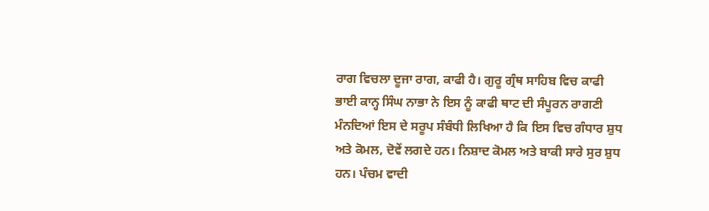ਰਾਗ ਵਿਚਲਾ ਦੂਜਾ ਰਾਗ, ਕਾਫੀ ਹੈ। ਗੁਰੂ ਗ੍ਰੰਥ ਸਾਹਿਬ ਵਿਚ ਕਾਫੀ
ਭਾਈ ਕਾਨ੍ਹ ਸਿੰਘ ਨਾਭਾ ਨੇ ਇਸ ਨੂੰ ਕਾਫੀ ਥਾਟ ਦੀ ਸੰਪੂਰਨ ਰਾਗਣੀ ਮੰਨਦਿਆਂ ਇਸ ਦੇ ਸਰੂਪ ਸੰਬੰਧੀ ਲਿਖਿਆ ਹੈ ਕਿ ਇਸ ਵਿਚ ਗੰਧਾਰ ਸ਼ੁਧ ਅਤੇ ਕੋਮਲ, ਦੋਵੇਂ ਲਗਦੇ ਹਨ। ਨਿਸ਼ਾਦ ਕੋਮਲ ਅਤੇ ਬਾਕੀ ਸਾਰੇ ਸੁਰ ਸ਼ੁਧ ਹਨ। ਪੰਚਮ ਵਾਦੀ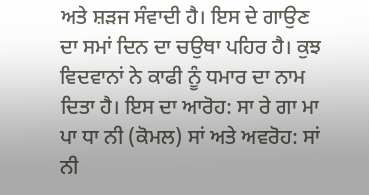ਅਤੇ ਸ਼ੜਜ ਸੰਵਾਦੀ ਹੈ। ਇਸ ਦੇ ਗਾਉਣ ਦਾ ਸਮਾਂ ਦਿਨ ਦਾ ਚਉਥਾ ਪਹਿਰ ਹੈ। ਕੁਝ ਵਿਦਵਾਨਾਂ ਨੇ ਕਾਫੀ ਨੂੰ ਧਮਾਰ ਦਾ ਨਾਮ ਦਿਤਾ ਹੈ। ਇਸ ਦਾ ਆਰੋਹ: ਸਾ ਰੇ ਗਾ ਮਾ ਪਾ ਧਾ ਨੀ (ਕੋਮਲ) ਸਾਂ ਅਤੇ ਅਵਰੋਹ: ਸਾਂ ਨੀ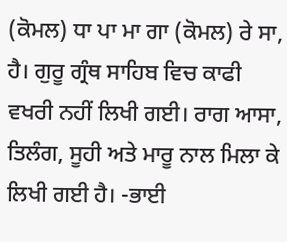(ਕੋਮਲ) ਧਾ ਪਾ ਮਾ ਗਾ (ਕੋਮਲ) ਰੇ ਸਾ, ਹੈ। ਗੁਰੂ ਗ੍ਰੰਥ ਸਾਹਿਬ ਵਿਚ ਕਾਫੀ ਵਖਰੀ ਨਹੀਂ ਲਿਖੀ ਗਈ। ਰਾਗ ਆਸਾ, ਤਿਲੰਗ, ਸੂਹੀ ਅਤੇ ਮਾਰੂ ਨਾਲ ਮਿਲਾ ਕੇ ਲਿਖੀ ਗਈ ਹੈ। -ਭਾਈ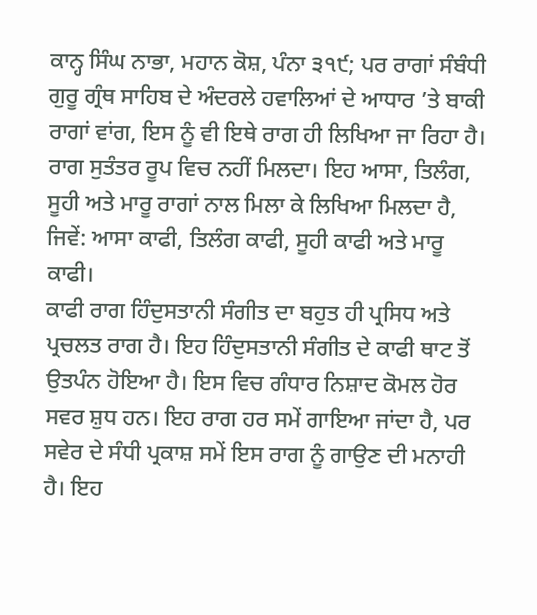ਕਾਨ੍ਹ ਸਿੰਘ ਨਾਭਾ, ਮਹਾਨ ਕੋਸ਼, ਪੰਨਾ ੩੧੯; ਪਰ ਰਾਗਾਂ ਸੰਬੰਧੀ ਗੁਰੂ ਗ੍ਰੰਥ ਸਾਹਿਬ ਦੇ ਅੰਦਰਲੇ ਹਵਾਲਿਆਂ ਦੇ ਆਧਾਰ ’ਤੇ ਬਾਕੀ ਰਾਗਾਂ ਵਾਂਗ, ਇਸ ਨੂੰ ਵੀ ਇਥੇ ਰਾਗ ਹੀ ਲਿਖਿਆ ਜਾ ਰਿਹਾ ਹੈ।
ਰਾਗ ਸੁਤੰਤਰ ਰੂਪ ਵਿਚ ਨਹੀਂ ਮਿਲਦਾ। ਇਹ ਆਸਾ, ਤਿਲੰਗ, ਸੂਹੀ ਅਤੇ ਮਾਰੂ ਰਾਗਾਂ ਨਾਲ ਮਿਲਾ ਕੇ ਲਿਖਿਆ ਮਿਲਦਾ ਹੈ, ਜਿਵੇਂ: ਆਸਾ ਕਾਫੀ, ਤਿਲੰਗ ਕਾਫੀ, ਸੂਹੀ ਕਾਫੀ ਅਤੇ ਮਾਰੂ ਕਾਫੀ।
ਕਾਫੀ ਰਾਗ ਹਿੰਦੁਸਤਾਨੀ ਸੰਗੀਤ ਦਾ ਬਹੁਤ ਹੀ ਪ੍ਰਸਿਧ ਅਤੇ ਪ੍ਰਚਲਤ ਰਾਗ ਹੈ। ਇਹ ਹਿੰਦੁਸਤਾਨੀ ਸੰਗੀਤ ਦੇ ਕਾਫੀ ਥਾਟ ਤੋਂ ਉਤਪੰਨ ਹੋਇਆ ਹੈ। ਇਸ ਵਿਚ ਗੰਧਾਰ ਨਿਸ਼ਾਦ ਕੋਮਲ ਹੋਰ ਸਵਰ ਸ਼ੁਧ ਹਨ। ਇਹ ਰਾਗ ਹਰ ਸਮੇਂ ਗਾਇਆ ਜਾਂਦਾ ਹੈ, ਪਰ ਸਵੇਰ ਦੇ ਸੰਧੀ ਪ੍ਰਕਾਸ਼ ਸਮੇਂ ਇਸ ਰਾਗ ਨੂੰ ਗਾਉਣ ਦੀ ਮਨਾਹੀ ਹੈ। ਇਹ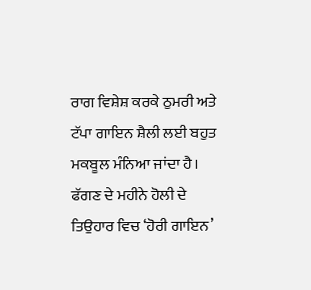ਰਾਗ ਵਿਸ਼ੇਸ਼ ਕਰਕੇ ਠੁਮਰੀ ਅਤੇ ਟੱਪਾ ਗਾਇਨ ਸ਼ੈਲੀ ਲਈ ਬਹੁਤ ਮਕਬੂਲ ਮੰਨਿਆ ਜਾਂਦਾ ਹੈ। ਫੱਗਣ ਦੇ ਮਹੀਨੇ ਹੋਲੀ ਦੇ ਤਿਉਹਾਰ ਵਿਚ ‘ਹੋਰੀ ਗਾਇਨ’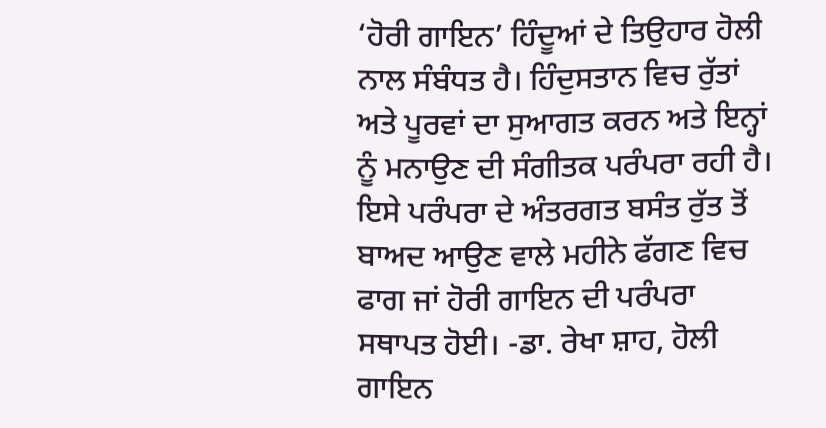‘ਹੋਰੀ ਗਾਇਨ’ ਹਿੰਦੂਆਂ ਦੇ ਤਿਉਹਾਰ ਹੋਲੀ ਨਾਲ ਸੰਬੰਧਤ ਹੈ। ਹਿੰਦੁਸਤਾਨ ਵਿਚ ਰੁੱਤਾਂ ਅਤੇ ਪੂਰਵਾਂ ਦਾ ਸੁਆਗਤ ਕਰਨ ਅਤੇ ਇਨ੍ਹਾਂ ਨੂੰ ਮਨਾਉਣ ਦੀ ਸੰਗੀਤਕ ਪਰੰਪਰਾ ਰਹੀ ਹੈ। ਇਸੇ ਪਰੰਪਰਾ ਦੇ ਅੰਤਰਗਤ ਬਸੰਤ ਰੁੱਤ ਤੋਂ ਬਾਅਦ ਆਉਣ ਵਾਲੇ ਮਹੀਨੇ ਫੱਗਣ ਵਿਚ ਫਾਗ ਜਾਂ ਹੋਰੀ ਗਾਇਨ ਦੀ ਪਰੰਪਰਾ ਸਥਾਪਤ ਹੋਈ। -ਡਾ. ਰੇਖਾ ਸ਼ਾਹ, ਹੋਲੀ ਗਾਇਨ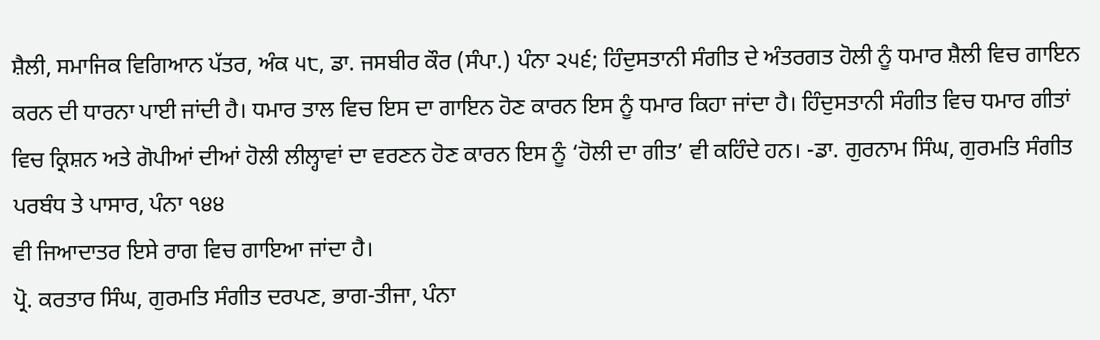ਸ਼ੈਲੀ, ਸਮਾਜਿਕ ਵਿਗਿਆਨ ਪੱਤਰ, ਅੰਕ ੫੮, ਡਾ. ਜਸਬੀਰ ਕੌਰ (ਸੰਪਾ.) ਪੰਨਾ ੨੫੬; ਹਿੰਦੁਸਤਾਨੀ ਸੰਗੀਤ ਦੇ ਅੰਤਰਗਤ ਹੋਲੀ ਨੂੰ ਧਮਾਰ ਸ਼ੈਲੀ ਵਿਚ ਗਾਇਨ ਕਰਨ ਦੀ ਧਾਰਨਾ ਪਾਈ ਜਾਂਦੀ ਹੈ। ਧਮਾਰ ਤਾਲ ਵਿਚ ਇਸ ਦਾ ਗਾਇਨ ਹੋਣ ਕਾਰਨ ਇਸ ਨੂੰ ਧਮਾਰ ਕਿਹਾ ਜਾਂਦਾ ਹੈ। ਹਿੰਦੁਸਤਾਨੀ ਸੰਗੀਤ ਵਿਚ ਧਮਾਰ ਗੀਤਾਂ ਵਿਚ ਕ੍ਰਿਸ਼ਨ ਅਤੇ ਗੋਪੀਆਂ ਦੀਆਂ ਹੋਲੀ ਲੀਲ੍ਹਾਵਾਂ ਦਾ ਵਰਣਨ ਹੋਣ ਕਾਰਨ ਇਸ ਨੂੰ ‘ਹੋਲੀ ਦਾ ਗੀਤ’ ਵੀ ਕਹਿੰਦੇ ਹਨ। -ਡਾ. ਗੁਰਨਾਮ ਸਿੰਘ, ਗੁਰਮਤਿ ਸੰਗੀਤ ਪਰਬੰਧ ਤੇ ਪਾਸਾਰ, ਪੰਨਾ ੧੪੪
ਵੀ ਜਿਆਦਾਤਰ ਇਸੇ ਰਾਗ ਵਿਚ ਗਾਇਆ ਜਾਂਦਾ ਹੈ।
ਪ੍ਰੋ. ਕਰਤਾਰ ਸਿੰਘ, ਗੁਰਮਤਿ ਸੰਗੀਤ ਦਰਪਣ, ਭਾਗ-ਤੀਜਾ, ਪੰਨਾ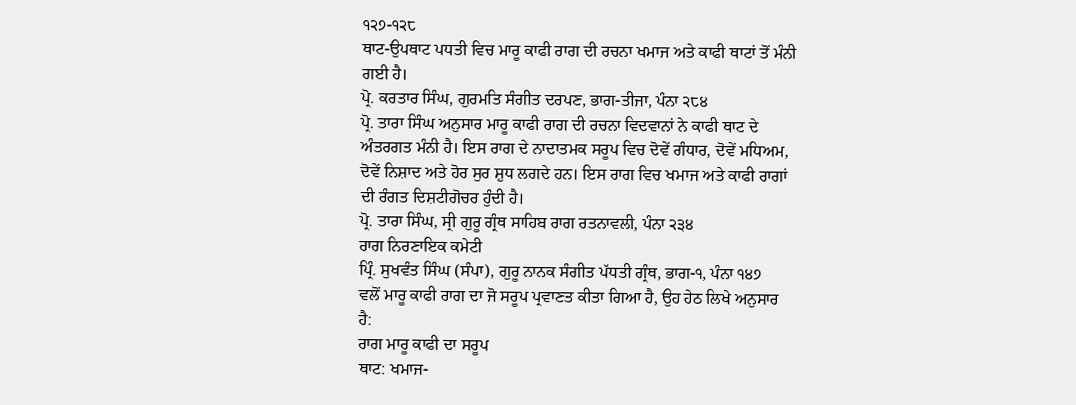੧੨੭-੧੨੮
ਥਾਟ-ਉਪਥਾਟ ਪਧਤੀ ਵਿਚ ਮਾਰੂ ਕਾਫੀ ਰਾਗ ਦੀ ਰਚਨਾ ਖਮਾਜ ਅਤੇ ਕਾਫੀ ਥਾਟਾਂ ਤੋਂ ਮੰਨੀ ਗਈ ਹੈ।
ਪ੍ਰੋ. ਕਰਤਾਰ ਸਿੰਘ, ਗੁਰਮਤਿ ਸੰਗੀਤ ਦਰਪਣ, ਭਾਗ-ਤੀਜਾ, ਪੰਨਾ ੨੮੪
ਪ੍ਰੋ. ਤਾਰਾ ਸਿੰਘ ਅਨੁਸਾਰ ਮਾਰੂ ਕਾਫੀ ਰਾਗ ਦੀ ਰਚਨਾ ਵਿਦਵਾਨਾਂ ਨੇ ਕਾਫੀ ਥਾਟ ਦੇ ਅੰਤਰਗਤ ਮੰਨੀ ਹੈ। ਇਸ ਰਾਗ ਦੇ ਨਾਦਾਤਮਕ ਸਰੂਪ ਵਿਚ ਦੋਵੇਂ ਗੰਧਾਰ, ਦੋਵੇਂ ਮਧਿਅਮ, ਦੋਵੇਂ ਨਿਸ਼ਾਦ ਅਤੇ ਹੋਰ ਸੁਰ ਸ਼ੁਧ ਲਗਦੇ ਹਨ। ਇਸ ਰਾਗ ਵਿਚ ਖਮਾਜ ਅਤੇ ਕਾਫੀ ਰਾਗਾਂ ਦੀ ਰੰਗਤ ਦਿਸ਼ਟੀਗੋਚਰ ਹੁੰਦੀ ਹੈ।
ਪ੍ਰੋ. ਤਾਰਾ ਸਿੰਘ, ਸ੍ਰੀ ਗੁਰੂ ਗ੍ਰੰਥ ਸਾਹਿਬ ਰਾਗ ਰਤਨਾਵਲੀ, ਪੰਨਾ ੨੩੪
ਰਾਗ ਨਿਰਣਾਇਕ ਕਮੇਟੀ
ਪ੍ਰਿੰ. ਸੁਖਵੰਤ ਸਿੰਘ (ਸੰਪਾ), ਗੁਰੂ ਨਾਨਕ ਸੰਗੀਤ ਪੱਧਤੀ ਗ੍ਰੰਥ, ਭਾਗ-੧, ਪੰਨਾ ੧੪੭
ਵਲੋਂ ਮਾਰੂ ਕਾਫੀ ਰਾਗ ਦਾ ਜੋ ਸਰੂਪ ਪ੍ਰਵਾਣਤ ਕੀਤਾ ਗਿਆ ਹੈ, ਉਹ ਹੇਠ ਲਿਖੇ ਅਨੁਸਾਰ ਹੈ:
ਰਾਗ ਮਾਰੂ ਕਾਫੀ ਦਾ ਸਰੂਪ
ਥਾਟ: ਖਮਾਜ-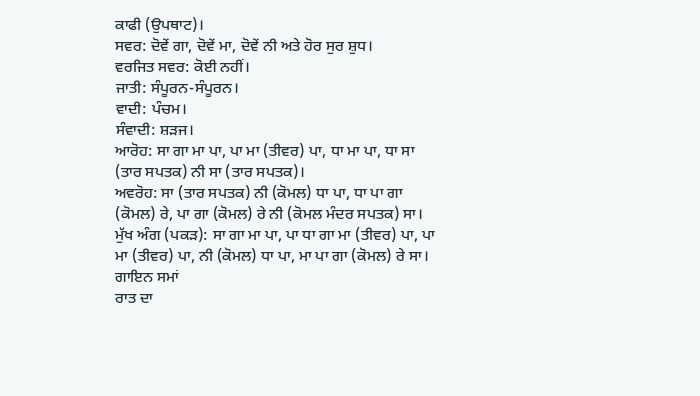ਕਾਫੀ (ਉਪਥਾਟ)।
ਸਵਰ: ਦੋਵੇਂ ਗਾ, ਦੋਵੇਂ ਮਾ, ਦੋਵੇਂ ਨੀ ਅਤੇ ਹੋਰ ਸੁਰ ਸ਼ੁਧ।
ਵਰਜਿਤ ਸਵਰ: ਕੋਈ ਨਹੀਂ।
ਜਾਤੀ: ਸੰਪੂਰਨ-ਸੰਪੂਰਨ।
ਵਾਦੀ: ਪੰਚਮ।
ਸੰਵਾਦੀ: ਸ਼ੜਜ।
ਆਰੋਹ: ਸਾ ਗਾ ਮਾ ਪਾ, ਪਾ ਮਾ (ਤੀਵਰ) ਪਾ, ਧਾ ਮਾ ਪਾ, ਧਾ ਸਾ (ਤਾਰ ਸਪਤਕ) ਨੀ ਸਾ (ਤਾਰ ਸਪਤਕ)।
ਅਵਰੋਹ: ਸਾ (ਤਾਰ ਸਪਤਕ) ਨੀ (ਕੋਮਲ) ਧਾ ਪਾ, ਧਾ ਪਾ ਗਾ (ਕੋਮਲ) ਰੇ, ਪਾ ਗਾ (ਕੋਮਲ) ਰੇ ਨੀ (ਕੋਮਲ ਮੰਦਰ ਸਪਤਕ) ਸਾ।
ਮੁੱਖ ਅੰਗ (ਪਕੜ): ਸਾ ਗਾ ਮਾ ਪਾ, ਪਾ ਧਾ ਗਾ ਮਾ (ਤੀਵਰ) ਪਾ, ਪਾ ਮਾ (ਤੀਵਰ) ਪਾ, ਨੀ (ਕੋਮਲ) ਧਾ ਪਾ, ਮਾ ਪਾ ਗਾ (ਕੋਮਲ) ਰੇ ਸਾ।
ਗਾਇਨ ਸਮਾਂ
ਰਾਤ ਦਾ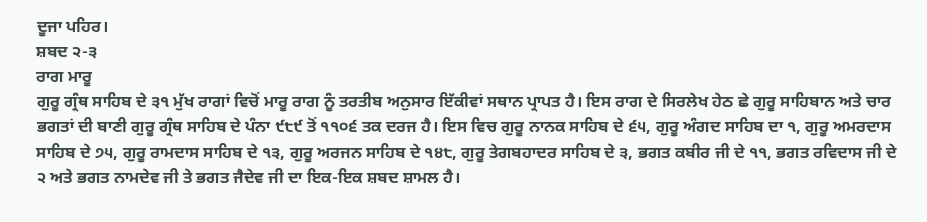ਦੂਜਾ ਪਹਿਰ।
ਸ਼ਬਦ ੨-੩
ਰਾਗ ਮਾਰੂ
ਗੁਰੂ ਗ੍ਰੰਥ ਸਾਹਿਬ ਦੇ ੩੧ ਮੁੱਖ ਰਾਗਾਂ ਵਿਚੋਂ ਮਾਰੂ ਰਾਗ ਨੂੰ ਤਰਤੀਬ ਅਨੁਸਾਰ ਇੱਕੀਵਾਂ ਸਥਾਨ ਪ੍ਰਾਪਤ ਹੈ। ਇਸ ਰਾਗ ਦੇ ਸਿਰਲੇਖ ਹੇਠ ਛੇ ਗੁਰੂ ਸਾਹਿਬਾਨ ਅਤੇ ਚਾਰ ਭਗਤਾਂ ਦੀ ਬਾਣੀ ਗੁਰੂ ਗ੍ਰੰਥ ਸਾਹਿਬ ਦੇ ਪੰਨਾ ੯੮੯ ਤੋਂ ੧੧੦੬ ਤਕ ਦਰਜ ਹੈ। ਇਸ ਵਿਚ ਗੁਰੂ ਨਾਨਕ ਸਾਹਿਬ ਦੇ ੬੫, ਗੁਰੂ ਅੰਗਦ ਸਾਹਿਬ ਦਾ ੧, ਗੁਰੂ ਅਮਰਦਾਸ ਸਾਹਿਬ ਦੇ ੭੫, ਗੁਰੂ ਰਾਮਦਾਸ ਸਾਹਿਬ ਦੇ ੧੩, ਗੁਰੂ ਅਰਜਨ ਸਾਹਿਬ ਦੇ ੧੪੮, ਗੁਰੂ ਤੇਗਬਹਾਦਰ ਸਾਹਿਬ ਦੇ ੩, ਭਗਤ ਕਬੀਰ ਜੀ ਦੇ ੧੧, ਭਗਤ ਰਵਿਦਾਸ ਜੀ ਦੇ ੨ ਅਤੇ ਭਗਤ ਨਾਮਦੇਵ ਜੀ ਤੇ ਭਗਤ ਜੈਦੇਵ ਜੀ ਦਾ ਇਕ-ਇਕ ਸ਼ਬਦ ਸ਼ਾਮਲ ਹੈ।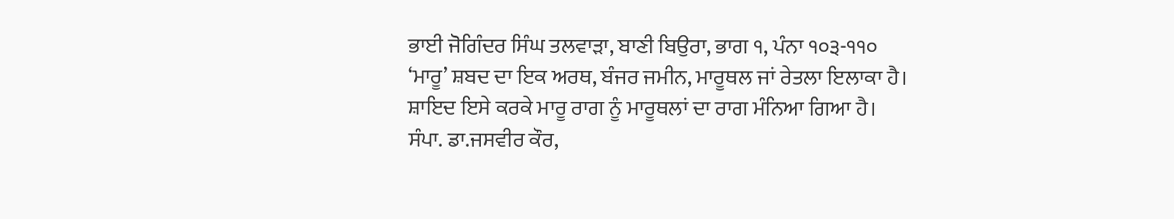ਭਾਈ ਜੋਗਿੰਦਰ ਸਿੰਘ ਤਲਵਾੜਾ, ਬਾਣੀ ਬਿਉਰਾ, ਭਾਗ ੧, ਪੰਨਾ ੧੦੩-੧੧੦
‘ਮਾਰੂ’ ਸ਼ਬਦ ਦਾ ਇਕ ਅਰਥ, ਬੰਜਰ ਜਮੀਨ, ਮਾਰੂਥਲ ਜਾਂ ਰੇਤਲਾ ਇਲਾਕਾ ਹੈ। ਸ਼ਾਇਦ ਇਸੇ ਕਰਕੇ ਮਾਰੂ ਰਾਗ ਨੂੰ ਮਾਰੂਥਲਾਂ ਦਾ ਰਾਗ ਮੰਨਿਆ ਗਿਆ ਹੈ।
ਸੰਪਾ. ਡਾ.ਜਸਵੀਰ ਕੌਰ,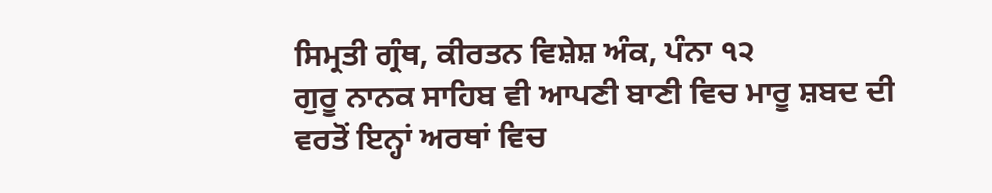ਸਿਮ੍ਰਤੀ ਗ੍ਰੰਥ, ਕੀਰਤਨ ਵਿਸ਼ੇਸ਼ ਅੰਕ, ਪੰਨਾ ੧੨
ਗੁਰੂ ਨਾਨਕ ਸਾਹਿਬ ਵੀ ਆਪਣੀ ਬਾਣੀ ਵਿਚ ਮਾਰੂ ਸ਼ਬਦ ਦੀ ਵਰਤੋਂ ਇਨ੍ਹਾਂ ਅਰਥਾਂ ਵਿਚ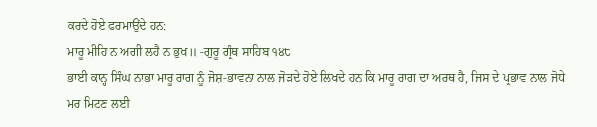ਕਰਦੇ ਹੋਏ ਫਰਮਾਉਂਦੇ ਹਨ:
ਮਾਰੂ ਮੀਹਿ ਨ ਅਗੀ ਲਹੈ ਨ ਭੁਖ॥ -ਗੁਰੂ ਗ੍ਰੰਥ ਸਾਹਿਬ ੧੪੮
ਭਾਈ ਕਾਨ੍ਹ ਸਿੰਘ ਨਾਭਾ ਮਾਰੂ ਰਾਗ ਨੂੰ ਜੋਸ਼-ਭਾਵਨਾ ਨਾਲ ਜੋੜਦੇ ਹੋਏ ਲਿਖਦੇ ਹਨ ਕਿ ਮਾਰੂ ਰਾਗ ਦਾ ਅਰਥ ਹੈ, ਜਿਸ ਦੇ ਪ੍ਰਭਾਵ ਨਾਲ ਜੋਧੇ ਮਰ ਮਿਟਣ ਲਈ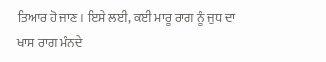ਤਿਆਰ ਹੋ ਜਾਣ। ਇਸੇ ਲਈ, ਕਈ ਮਾਰੂ ਰਾਗ ਨੂੰ ਜੁਧ ਦਾ ਖਾਸ ਰਾਗ ਮੰਨਦੇ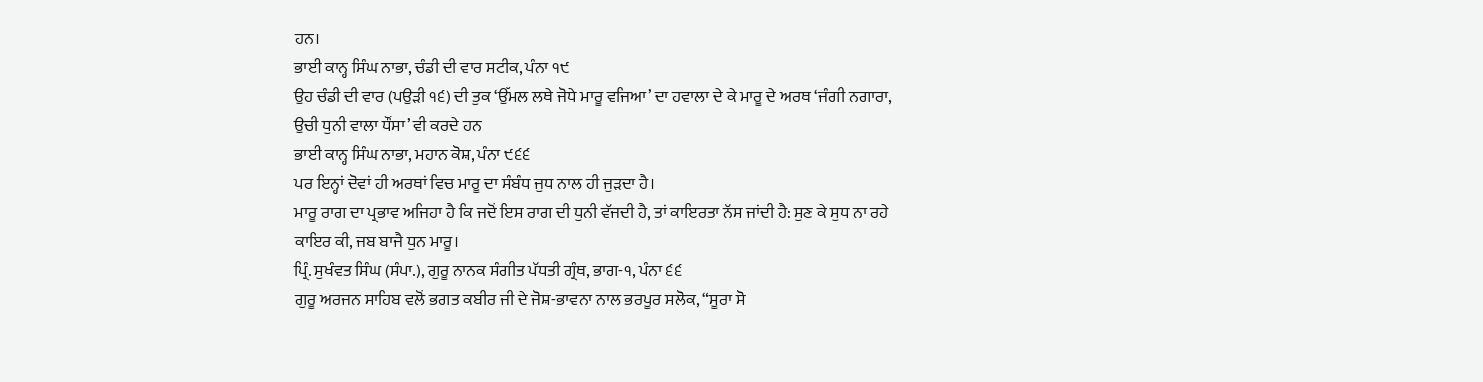ਹਨ।
ਭਾਈ ਕਾਨ੍ਹ ਸਿੰਘ ਨਾਭਾ, ਚੰਡੀ ਦੀ ਵਾਰ ਸਟੀਕ, ਪੰਨਾ ੧੯
ਉਹ ਚੰਡੀ ਦੀ ਵਾਰ (ਪਉੜੀ ੧੬) ਦੀ ਤੁਕ ‘ਉੱਮਲ ਲਥੇ ਜੋਧੇ ਮਾਰੂ ਵਜਿਆ’ ਦਾ ਹਵਾਲਾ ਦੇ ਕੇ ਮਾਰੂ ਦੇ ਅਰਥ ‘ਜੰਗੀ ਨਗਾਰਾ, ਉਚੀ ਧੁਨੀ ਵਾਲਾ ਧੌਂਸਾ’ ਵੀ ਕਰਦੇ ਹਨ
ਭਾਈ ਕਾਨ੍ਹ ਸਿੰਘ ਨਾਭਾ, ਮਹਾਨ ਕੋਸ਼, ਪੰਨਾ ੯੬੬
ਪਰ ਇਨ੍ਹਾਂ ਦੋਵਾਂ ਹੀ ਅਰਥਾਂ ਵਿਚ ਮਾਰੂ ਦਾ ਸੰਬੰਧ ਜੁਧ ਨਾਲ ਹੀ ਜੁੜਦਾ ਹੈ।
ਮਾਰੂ ਰਾਗ ਦਾ ਪ੍ਰਭਾਵ ਅਜਿਹਾ ਹੈ ਕਿ ਜਦੋਂ ਇਸ ਰਾਗ ਦੀ ਧੁਨੀ ਵੱਜਦੀ ਹੈ, ਤਾਂ ਕਾਇਰਤਾ ਨੱਸ ਜਾਂਦੀ ਹੈ: ਸੁਣ ਕੇ ਸੁਧ ਨਾ ਰਹੇ ਕਾਇਰ ਕੀ, ਜਬ ਬਾਜੈ ਧੁਨ ਮਾਰੂ।
ਪ੍ਰਿੰ. ਸੁਖੰਵਤ ਸਿੰਘ (ਸੰਪਾ.), ਗੁਰੂ ਨਾਨਕ ਸੰਗੀਤ ਪੱਧਤੀ ਗ੍ਰੰਥ, ਭਾਗ-੧, ਪੰਨਾ ੬੬
ਗੁਰੂ ਅਰਜਨ ਸਾਹਿਬ ਵਲੋਂ ਭਗਤ ਕਬੀਰ ਜੀ ਦੇ ਜੋਸ਼-ਭਾਵਨਾ ਨਾਲ ਭਰਪੂਰ ਸਲੋਕ, “ਸੂਰਾ ਸੋ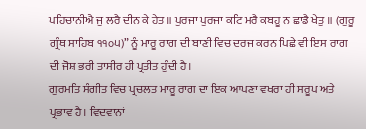ਪਹਿਚਾਨੀਐ ਜੁ ਲਰੈ ਦੀਨ ਕੇ ਹੇਤ॥ ਪੁਰਜਾ ਪੁਰਜਾ ਕਟਿ ਮਰੈ ਕਬਹੂ ਨ ਛਾਡੈ ਖੇਤੁ ॥ (ਗੁਰੂ ਗ੍ਰੰਥ ਸਾਹਿਬ ੧੧੦੫)” ਨੂੰ ਮਾਰੂ ਰਾਗ ਦੀ ਬਾਣੀ ਵਿਚ ਦਰਜ ਕਰਨ ਪਿਛੇ ਵੀ ਇਸ ਰਾਗ ਦੀ ਜੋਸ਼ ਭਰੀ ਤਾਸੀਰ ਹੀ ਪ੍ਰਤੀਤ ਹੁੰਦੀ ਹੈ।
ਗੁਰਮਤਿ ਸੰਗੀਤ ਵਿਚ ਪ੍ਰਚਲਤ ਮਾਰੂ ਰਾਗ ਦਾ ਇਕ ਆਪਣਾ ਵਖਰਾ ਹੀ ਸਰੂਪ ਅਤੇ ਪ੍ਰਭਾਵ ਹੈ। ਵਿਦਵਾਨਾਂ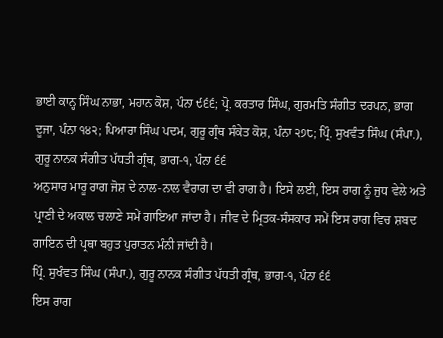ਭਾਈ ਕਾਨ੍ਹ ਸਿੰਘ ਨਾਭਾ, ਮਹਾਨ ਕੋਸ਼, ਪੰਨਾ ੯੬੬; ਪ੍ਰੋ. ਕਰਤਾਰ ਸਿੰਘ, ਗੁਰਮਤਿ ਸੰਗੀਤ ਦਰਪਨ, ਭਾਗ ਦੂਜਾ, ਪੰਨਾ ੧੪੨; ਪਿਆਰਾ ਸਿੰਘ ਪਦਮ, ਗੁਰੂ ਗ੍ਰੰਥ ਸੰਕੇਤ ਕੋਸ਼, ਪੰਨਾ ੨੭੮; ਪ੍ਰਿੰ. ਸੁਖਵੰਤ ਸਿੰਘ (ਸੰਪਾ.), ਗੁਰੂ ਨਾਨਕ ਸੰਗੀਤ ਪੱਧਤੀ ਗ੍ਰੰਥ, ਭਾਗ-੧, ਪੰਨਾ ੬੬
ਅਨੁਸਾਰ ਮਾਰੂ ਰਾਗ ਜੋਸ਼ ਦੇ ਨਾਲ-ਨਾਲ ਵੈਰਾਗ ਦਾ ਵੀ ਰਾਗ ਹੈ। ਇਸੇ ਲਈ, ਇਸ ਰਾਗ ਨੂੰ ਜੁਧ ਵੇਲੇ ਅਤੇ ਪ੍ਰਾਣੀ ਦੇ ਅਕਾਲ ਚਲਾਣੇ ਸਮੇਂ ਗਾਇਆ ਜਾਂਦਾ ਹੈ। ਜੀਵ ਦੇ ਮ੍ਰਿਤਕ-ਸੰਸਕਾਰ ਸਮੇਂ ਇਸ ਰਾਗ ਵਿਚ ਸ਼ਬਦ ਗਾਇਨ ਦੀ ਪ੍ਰਥਾ ਬਹੁਤ ਪੁਰਾਤਨ ਮੰਨੀ ਜਾਂਦੀ ਹੈ।
ਪ੍ਰਿੰ. ਸੁਖੰਵਤ ਸਿੰਘ (ਸੰਪਾ.), ਗੁਰੂ ਨਾਨਕ ਸੰਗੀਤ ਪੱਧਤੀ ਗ੍ਰੰਥ, ਭਾਗ-੧, ਪੰਨਾ ੬੬
ਇਸ ਰਾਗ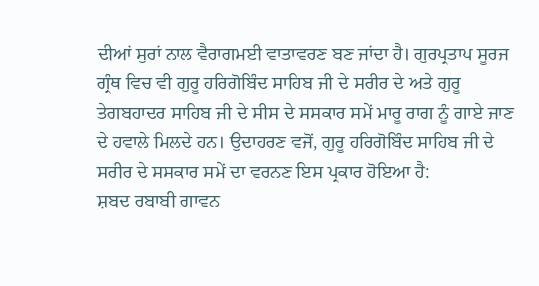ਦੀਆਂ ਸੁਰਾਂ ਨਾਲ ਵੈਰਾਗਮਈ ਵਾਤਾਵਰਣ ਬਣ ਜਾਂਦਾ ਹੈ। ਗੁਰਪ੍ਰਤਾਪ ਸੂਰਜ ਗ੍ਰੰਥ ਵਿਚ ਵੀ ਗੁਰੂ ਹਰਿਗੋਬਿੰਦ ਸਾਹਿਬ ਜੀ ਦੇ ਸਰੀਰ ਦੇ ਅਤੇ ਗੁਰੂ ਤੇਗਬਹਾਦਰ ਸਾਹਿਬ ਜੀ ਦੇ ਸੀਸ ਦੇ ਸਸਕਾਰ ਸਮੇਂ ਮਾਰੂ ਰਾਗ ਨੂੰ ਗਾਏ ਜਾਣ ਦੇ ਹਵਾਲੇ ਮਿਲਦੇ ਹਨ। ਉਦਾਹਰਣ ਵਜੋਂ, ਗੁਰੂ ਹਰਿਗੋਬਿੰਦ ਸਾਹਿਬ ਜੀ ਦੇ ਸਰੀਰ ਦੇ ਸਸਕਾਰ ਸਮੇਂ ਦਾ ਵਰਨਣ ਇਸ ਪ੍ਰਕਾਰ ਹੋਇਆ ਹੈ:
ਸ਼ਬਦ ਰਬਾਬੀ ਗਾਵਨ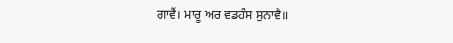ਗਾਵੈਂ। ਮਾਰੂ ਅਰ ਵਡਹੰਸ ਸੁਨਾਵੈ॥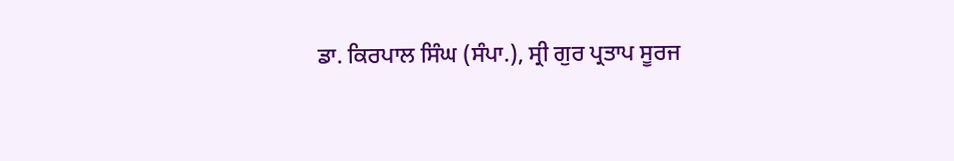ਡਾ. ਕਿਰਪਾਲ ਸਿੰਘ (ਸੰਪਾ.), ਸ੍ਰੀ ਗੁਰ ਪ੍ਰਤਾਪ ਸੂਰਜ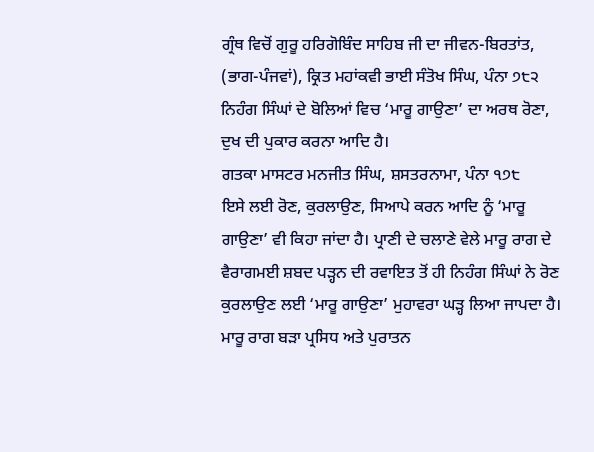ਗ੍ਰੰਥ ਵਿਚੋਂ ਗੁਰੂ ਹਰਿਗੋਬਿੰਦ ਸਾਹਿਬ ਜੀ ਦਾ ਜੀਵਨ-ਬਿਰਤਾਂਤ, (ਭਾਗ-ਪੰਜਵਾਂ), ਕ੍ਰਿਤ ਮਹਾਂਕਵੀ ਭਾਈ ਸੰਤੋਖ ਸਿੰਘ, ਪੰਨਾ ੭੮੨
ਨਿਹੰਗ ਸਿੰਘਾਂ ਦੇ ਬੋਲਿਆਂ ਵਿਚ ‘ਮਾਰੂ ਗਾਉਣਾ’ ਦਾ ਅਰਥ ਰੋਣਾ, ਦੁਖ ਦੀ ਪੁਕਾਰ ਕਰਨਾ ਆਦਿ ਹੈ।
ਗਤਕਾ ਮਾਸਟਰ ਮਨਜੀਤ ਸਿੰਘ, ਸ਼ਸਤਰਨਾਮਾ, ਪੰਨਾ ੧੭੮
ਇਸੇ ਲਈ ਰੋਣ, ਕੁਰਲਾਉਣ, ਸਿਆਪੇ ਕਰਨ ਆਦਿ ਨੂੰ ‘ਮਾਰੂ ਗਾਉਣਾ’ ਵੀ ਕਿਹਾ ਜਾਂਦਾ ਹੈ। ਪ੍ਰਾਣੀ ਦੇ ਚਲਾਣੇ ਵੇਲੇ ਮਾਰੂ ਰਾਗ ਦੇ ਵੈਰਾਗਮਈ ਸ਼ਬਦ ਪੜ੍ਹਨ ਦੀ ਰਵਾਇਤ ਤੋਂ ਹੀ ਨਿਹੰਗ ਸਿੰਘਾਂ ਨੇ ਰੋਣ ਕੁਰਲਾਉਣ ਲਈ ‘ਮਾਰੂ ਗਾਉਣਾ’ ਮੁਹਾਵਰਾ ਘੜ੍ਹ ਲਿਆ ਜਾਪਦਾ ਹੈ।
ਮਾਰੂ ਰਾਗ ਬੜਾ ਪ੍ਰਸਿਧ ਅਤੇ ਪੁਰਾਤਨ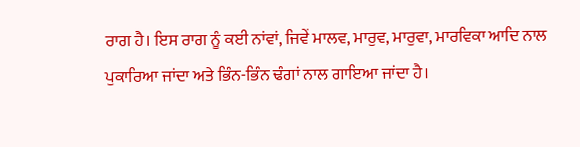ਰਾਗ ਹੈ। ਇਸ ਰਾਗ ਨੂੰ ਕਈ ਨਾਂਵਾਂ, ਜਿਵੇਂ ਮਾਲਵ, ਮਾਰੁਵ, ਮਾਰੁਵਾ, ਮਾਰਵਿਕਾ ਆਦਿ ਨਾਲ ਪੁਕਾਰਿਆ ਜਾਂਦਾ ਅਤੇ ਭਿੰਨ-ਭਿੰਨ ਢੰਗਾਂ ਨਾਲ ਗਾਇਆ ਜਾਂਦਾ ਹੈ।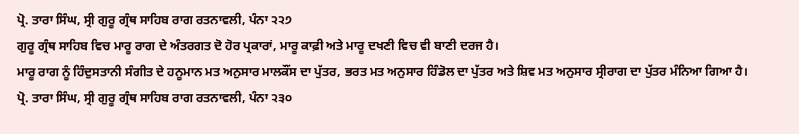ਪ੍ਰੋ. ਤਾਰਾ ਸਿੰਘ, ਸ੍ਰੀ ਗੁਰੂ ਗ੍ਰੰਥ ਸਾਹਿਬ ਰਾਗ ਰਤਨਾਵਲੀ, ਪੰਨਾ ੨੨੭
ਗੁਰੂ ਗ੍ਰੰਥ ਸਾਹਿਬ ਵਿਚ ਮਾਰੂ ਰਾਗ ਦੇ ਅੰਤਰਗਤ ਦੋ ਹੋਰ ਪ੍ਰਕਾਰਾਂ, ਮਾਰੂ ਕਾਫ਼ੀ ਅਤੇ ਮਾਰੂ ਦਖਣੀ ਵਿਚ ਵੀ ਬਾਣੀ ਦਰਜ ਹੈ।
ਮਾਰੂ ਰਾਗ ਨੂੰ ਹਿੰਦੁਸਤਾਨੀ ਸੰਗੀਤ ਦੇ ਹਨੂਮਾਨ ਮਤ ਅਨੁਸਾਰ ਮਾਲਕੌਂਸ ਦਾ ਪੁੱਤਰ, ਭਰਤ ਮਤ ਅਨੁਸਾਰ ਹਿੰਡੋਲ ਦਾ ਪੁੱਤਰ ਅਤੇ ਸ਼ਿਵ ਮਤ ਅਨੁਸਾਰ ਸ੍ਰੀਰਾਗ ਦਾ ਪੁੱਤਰ ਮੰਨਿਆ ਗਿਆ ਹੈ।
ਪ੍ਰੋ. ਤਾਰਾ ਸਿੰਘ, ਸ੍ਰੀ ਗੁਰੂ ਗ੍ਰੰਥ ਸਾਹਿਬ ਰਾਗ ਰਤਨਾਵਲੀ, ਪੰਨਾ ੨੩੦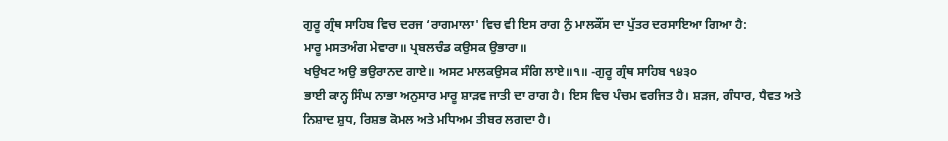ਗੁਰੂ ਗ੍ਰੰਥ ਸਾਹਿਬ ਵਿਚ ਦਰਜ ‘ਰਾਗਮਾਲਾ' ਵਿਚ ਵੀ ਇਸ ਰਾਗ ਨੁੰ ਮਾਲਕੌਂਸ ਦਾ ਪੁੱਤਰ ਦਰਸਾਇਆ ਗਿਆ ਹੈ:
ਮਾਰੂ ਮਸਤਅੰਗ ਮੇਵਾਰਾ॥ ਪ੍ਰਬਲਚੰਡ ਕਉਸਕ ਉਭਾਰਾ॥
ਖਉਖਟ ਅਉ ਭਉਰਾਨਦ ਗਾਏ॥ ਅਸਟ ਮਾਲਕਉਸਕ ਸੰਗਿ ਲਾਏ॥੧॥ -ਗੁਰੂ ਗ੍ਰੰਥ ਸਾਹਿਬ ੧੪੩੦
ਭਾਈ ਕਾਨ੍ਹ ਸਿੰਘ ਨਾਭਾ ਅਨੁਸਾਰ ਮਾਰੂ ਸ਼ਾੜਵ ਜਾਤੀ ਦਾ ਰਾਗ ਹੈ। ਇਸ ਵਿਚ ਪੰਚਮ ਵਰਜਿਤ ਹੈ। ਸ਼ੜਜ, ਗੰਧਾਰ, ਧੈਵਤ ਅਤੇ ਨਿਸ਼ਾਦ ਸ਼ੁਧ, ਰਿਸ਼ਭ ਕੋਮਲ ਅਤੇ ਮਧਿਅਮ ਤੀਬਰ ਲਗਦਾ ਹੈ।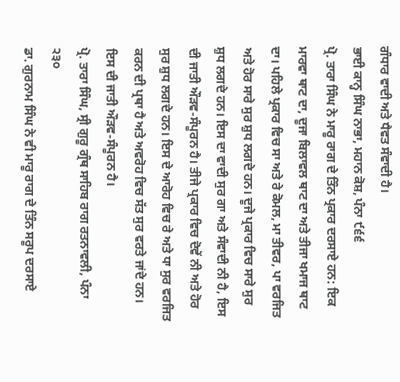ਗੰਧਾਰ ਵਾਦੀ ਅਤੇ ਧੈਵਤ ਸੰਵਾਦੀ ਹੈ।
ਭਾਈ ਕਾਨ੍ਹ ਸਿੰਘ ਨਾਭਾ, ਮਹਾਨ ਕੋਸ਼, ਪੰਨਾ ੯੬੬
ਪ੍ਰੋ. ਤਾਰਾ ਸਿੰਘ ਨੇ ਮਾਰੂ ਰਾਗ ਦੇ ਤਿੰਨ ਪ੍ਰਕਾਰ ਦਰਸਾਏ ਹਨ: ਇਕ ਮਾਰਵਾ ਥਾਟ ਦਾ, ਦੂਜਾ ਬਿਲਾਵਲ ਥਾਟ ਦਾ ਅਤੇ ਤੀਜਾ ਖਮਾਜ ਥਾਟ ਦਾ। ਪਹਿਲੇ ਪ੍ਰਕਾਰ ਵਿਚ ਸਾ ਅਤੇ ਰੇ ਕੋਮਲ, ਮਾ ਤੀਵਰ, ਪਾ ਵਰਜਿਤ ਅਤੇ ਹੋਰ ਸਾਰੇ ਸੁਰ ਸ਼ੁਧ ਲਗਦੇ ਹਨ। ਦੂਜੇ ਪ੍ਰਕਾਰ ਵਿਚ ਸਾਰੇ ਸੁਰ ਸ਼ੁਧ ਲਗਦੇ ਹਨ। ਇਸ ਦਾ ਵਾਦੀ ਸੁਰ ਗਾ ਅਤੇ ਸੰਵਾਦੀ ਨੀ ਹੈ, ਇਸ ਦੀ ਜਾਤੀ ਔੜਵ-ਸੰਪੂਰਨ ਹੈ। ਤੀਜੇ ਪ੍ਰਕਾਰ ਵਿਚ ਦੋਵੇਂ ਨੀ ਅਤੇ ਹੋਰ ਸੁਰ ਸ਼ੁਧ ਲਗਦੇ ਹਨ। ਇਸ ਦੇ ਆਰੋਹ ਵਿਚ ਰੇ ਅਤੇ ਧਾ ਸੁਰ ਵਰਜਿਤ ਕਰਨ ਦੀ ਪ੍ਰਥਾ ਹੈ ਅਤੇ ਅਵਰੋਹ ਵਿਚ ਸੱਤ ਸੁਰ ਵਰਤੇ ਜਾਂਦੇ ਹਨ। ਇਸ ਦੀ ਜਾਤੀ ਔੜਵ-ਸੰਪੂਰਨ ਹੈ।
ਪ੍ਰੋ. ਤਾਰਾ ਸਿੰਘ, ਸ੍ਰੀ ਗੁਰੂ ਗ੍ਰੰਥ ਸਾਹਿਬ ਰਾਗ ਰਤਨਾਵਲੀ, ਪੰਨਾ ੨੩੦
ਡਾ. ਗੁਰਨਾਮ ਸਿੰਘ ਨੇ ਵੀ ਮਾਰੂ ਰਾਗ ਦੇ ਤਿੰਨ ਸਰੂਪ ਦਰਸਾਏ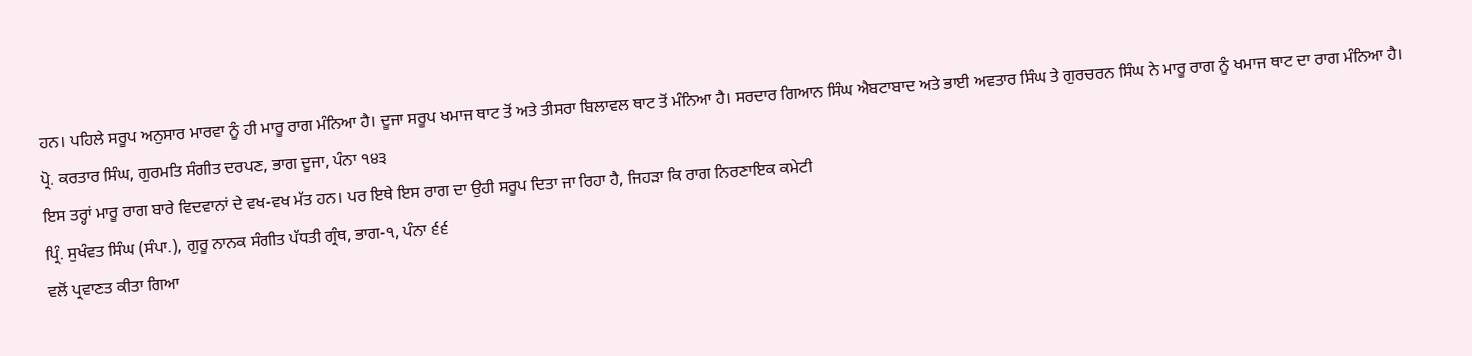ਹਨ। ਪਹਿਲੇ ਸਰੂਪ ਅਨੁਸਾਰ ਮਾਰਵਾ ਨੂੰ ਹੀ ਮਾਰੂ ਰਾਗ ਮੰਨਿਆ ਹੈ। ਦੂਜਾ ਸਰੂਪ ਖਮਾਜ ਥਾਟ ਤੋਂ ਅਤੇ ਤੀਸਰਾ ਬਿਲਾਵਲ ਥਾਟ ਤੋਂ ਮੰਨਿਆ ਹੈ। ਸਰਦਾਰ ਗਿਆਨ ਸਿੰਘ ਐਬਟਾਬਾਦ ਅਤੇ ਭਾਈ ਅਵਤਾਰ ਸਿੰਘ ਤੇ ਗੁਰਚਰਨ ਸਿੰਘ ਨੇ ਮਾਰੂ ਰਾਗ ਨੂੰ ਖਮਾਜ ਥਾਟ ਦਾ ਰਾਗ ਮੰਨਿਆ ਹੈ।
ਪ੍ਰੋ. ਕਰਤਾਰ ਸਿੰਘ, ਗੁਰਮਤਿ ਸੰਗੀਤ ਦਰਪਣ, ਭਾਗ ਦੂਜਾ, ਪੰਨਾ ੧੪੩
ਇਸ ਤਰ੍ਹਾਂ ਮਾਰੂ ਰਾਗ ਬਾਰੇ ਵਿਦਵਾਨਾਂ ਦੇ ਵਖ-ਵਖ ਮੱਤ ਹਨ। ਪਰ ਇਥੇ ਇਸ ਰਾਗ ਦਾ ਉਹੀ ਸਰੂਪ ਦਿਤਾ ਜਾ ਰਿਹਾ ਹੈ, ਜਿਹੜਾ ਕਿ ਰਾਗ ਨਿਰਣਾਇਕ ਕਮੇਟੀ
ਪ੍ਰਿੰ. ਸੁਖੰਵਤ ਸਿੰਘ (ਸੰਪਾ.), ਗੁਰੂ ਨਾਨਕ ਸੰਗੀਤ ਪੱਧਤੀ ਗ੍ਰੰਥ, ਭਾਗ-੧, ਪੰਨਾ ੬੬
ਵਲੋਂ ਪ੍ਰਵਾਣਤ ਕੀਤਾ ਗਿਆ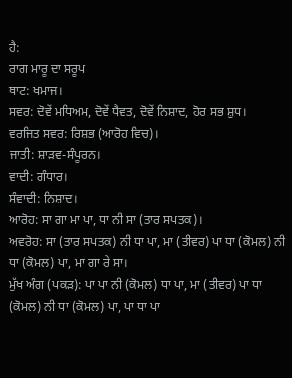ਹੈ:
ਰਾਗ ਮਾਰੂ ਦਾ ਸਰੂਪ
ਥਾਟ: ਖਮਾਜ।
ਸਵਰ: ਦੋਵੇਂ ਮਧਿਅਮ, ਦੋਵੇਂ ਧੈਵਤ, ਦੋਵੇਂ ਨਿਸ਼ਾਦ, ਹੋਰ ਸਭ ਸ਼ੁਧ।
ਵਰਜਿਤ ਸਵਰ: ਰਿਸ਼ਭ (ਆਰੋਹ ਵਿਚ)।
ਜਾਤੀ: ਸ਼ਾੜਵ-ਸੰਪੂਰਨ।
ਵਾਦੀ: ਗੰਧਾਰ।
ਸੰਵਾਦੀ: ਨਿਸ਼ਾਦ।
ਆਰੋਹ: ਸਾ ਗਾ ਮਾ ਪਾ, ਧਾ ਨੀ ਸਾ (ਤਾਰ ਸਪਤਕ)।
ਅਵਰੋਹ: ਸਾ (ਤਾਰ ਸਪਤਕ) ਨੀ ਧਾ ਪਾ, ਮਾ (ਤੀਵਰ) ਪਾ ਧਾ (ਕੋਮਲ) ਨੀ ਧਾ (ਕੋਮਲ) ਪਾ, ਮਾ ਗਾ ਰੇ ਸਾ।
ਮੁੱਖ ਅੰਗ (ਪਕੜ): ਪਾ ਪਾ ਨੀ (ਕੋਮਲ) ਧਾ ਪਾ, ਮਾ (ਤੀਵਰ) ਪਾ ਧਾ (ਕੋਮਲ) ਨੀ ਧਾ (ਕੋਮਲ) ਪਾ, ਪਾ ਧਾ ਪਾ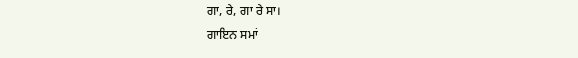ਗਾ, ਰੇ, ਗਾ ਰੇ ਸਾ।
ਗਾਇਨ ਸਮਾਂ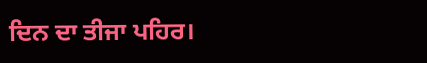ਦਿਨ ਦਾ ਤੀਜਾ ਪਹਿਰ।